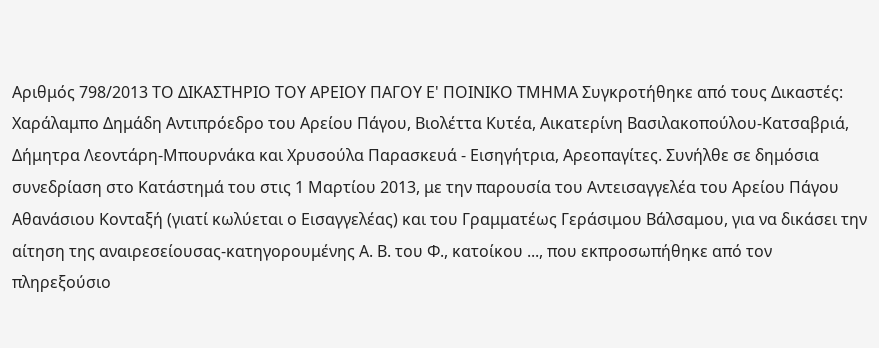Αριθμός 798/2013 ΤΟ ΔΙΚΑΣΤΗΡΙΟ ΤΟΥ ΑΡΕΙΟΥ ΠΑΓΟΥ Ε' ΠΟΙΝΙΚΟ ΤΜΗΜΑ Συγκροτήθηκε από τους Δικαστές: Χαράλαμπο Δημάδη Αντιπρόεδρο του Αρείου Πάγου, Βιολέττα Κυτέα, Αικατερίνη Βασιλακοπούλου-Κατσαβριά, Δήμητρα Λεοντάρη-Μπουρνάκα και Χρυσούλα Παρασκευά - Εισηγήτρια, Αρεοπαγίτες. Συνήλθε σε δημόσια συνεδρίαση στο Κατάστημά του στις 1 Μαρτίου 2013, με την παρουσία του Αντεισαγγελέα του Αρείου Πάγου Αθανάσιου Κονταξή (γιατί κωλύεται ο Εισαγγελέας) και του Γραμματέως Γεράσιμου Βάλσαμου, για να δικάσει την αίτηση της αναιρεσείουσας-κατηγορουμένης Α. Β. του Φ., κατοίκου ..., που εκπροσωπήθηκε από τον πληρεξούσιο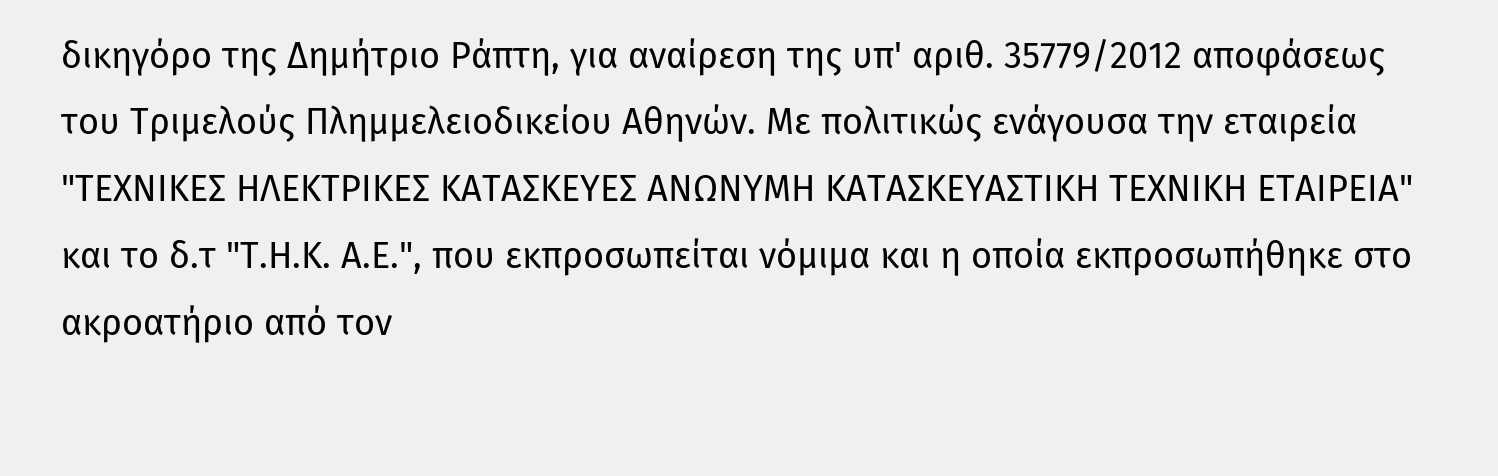δικηγόρο της Δημήτριο Ράπτη, για αναίρεση της υπ' αριθ. 35779/2012 αποφάσεως του Τριμελούς Πλημμελειοδικείου Αθηνών. Με πολιτικώς ενάγουσα την εταιρεία "ΤΕΧΝΙΚΕΣ ΗΛΕΚΤΡΙΚΕΣ ΚΑΤΑΣΚΕΥΕΣ ΑΝΩΝΥΜΗ ΚΑΤΑΣΚΕΥΑΣΤΙΚΗ ΤΕΧΝΙΚΗ ΕΤΑΙΡΕΙΑ" και το δ.τ "Τ.Η.Κ. Α.Ε.", που εκπροσωπείται νόμιμα και η οποία εκπροσωπήθηκε στο ακροατήριο από τον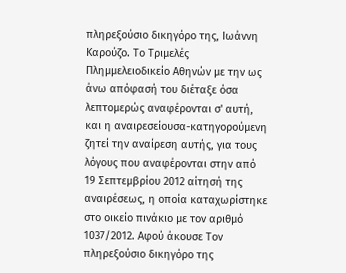πληρεξούσιο δικηγόρο της, Ιωάννη Καρούζο. Το Τριμελές Πλημμελειοδικείο Αθηνών με την ως άνω απόφασή του διέταξε όσα λεπτομερώς αναφέρονται σ' αυτή, και η αναιρεσείουσα-κατηγορούμενη ζητεί την αναίρεση αυτής, για τους λόγους που αναφέρονται στην από 19 Σεπτεμβρίου 2012 αίτησή της αναιρέσεως, η οποία καταχωρίστηκε στο οικείο πινάκιο με τον αριθμό 1037/2012. Αφού άκουσε Τον πληρεξούσιο δικηγόρο της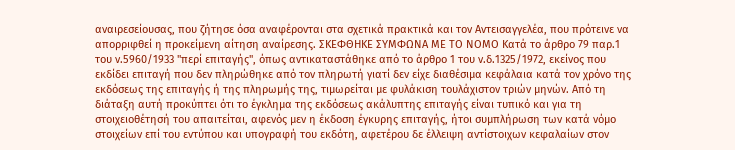αναιρεσείουσας, που ζήτησε όσα αναφέρονται στα σχετικά πρακτικά και τον Αντεισαγγελέα, που πρότεινε να απορριφθεί η προκείμενη αίτηση αναίρεσης. ΣΚΕΦΘΗΚΕ ΣΥΜΦΩΝΑ ΜΕ ΤΟ ΝΟΜΟ Κατά το άρθρο 79 παρ.1 του ν.5960/1933 "περί επιταγής", όπως αντικαταστάθηκε από το άρθρο 1 του ν.δ.1325/1972, εκείνος που εκδίδει επιταγή που δεν πληρώθηκε από τον πληρωτή γιατί δεν είχε διαθέσιμα κεφάλαια κατά τον χρόνο της εκδόσεως της επιταγής ή της πληρωμής της, τιμωρείται με φυλάκιση τουλάχιστον τριών μηνών. Από τη διάταξη αυτή προκύπτει ότι το έγκλημα της εκδόσεως ακάλυπτης επιταγής είναι τυπικό και για τη στοιχειοθέτησή του απαιτείται, αφενός μεν η έκδοση έγκυρης επιταγής, ήτοι συμπλήρωση των κατά νόμο στοιχείων επί του εντύπου και υπογραφή του εκδότη, αφετέρου δε έλλειψη αντίστοιχων κεφαλαίων στον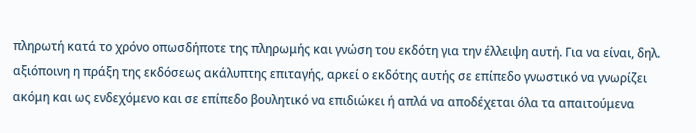πληρωτή κατά το χρόνο οπωσδήποτε της πληρωμής και γνώση του εκδότη για την έλλειψη αυτή. Για να είναι, δηλ. αξιόποινη η πράξη της εκδόσεως ακάλυπτης επιταγής, αρκεί ο εκδότης αυτής σε επίπεδο γνωστικό να γνωρίζει ακόμη και ως ενδεχόμενο και σε επίπεδο βουλητικό να επιδιώκει ή απλά να αποδέχεται όλα τα απαιτούμενα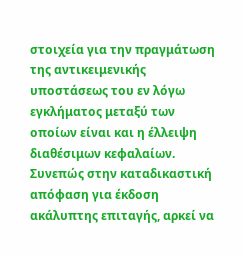στοιχεία για την πραγμάτωση της αντικειμενικής υποστάσεως του εν λόγω εγκλήματος μεταξύ των οποίων είναι και η έλλειψη διαθέσιμων κεφαλαίων. Συνεπώς στην καταδικαστική απόφαση για έκδοση ακάλυπτης επιταγής, αρκεί να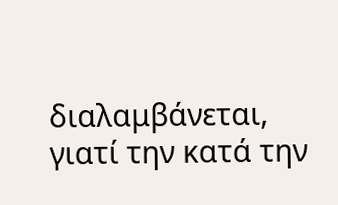διαλαμβάνεται, γιατί την κατά την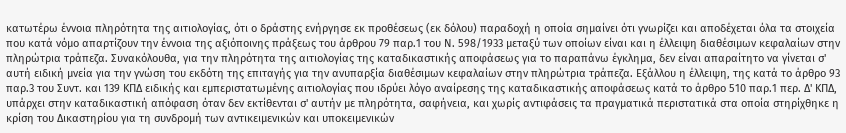κατωτέρω έννοια πληρότητα της αιτιολογίας, ότι ο δράστης ενήργησε εκ προθέσεως (εκ δόλου) παραδοχή η οποία σημαίνει ότι γνωρίζει και αποδέχεται όλα τα στοιχεία που κατά νόμο απαρτίζουν την έννοια της αξιόποινης πράξεως του άρθρου 79 παρ.1 του Ν. 598/1933 μεταξύ των οποίων είναι και η έλλειψη διαθέσιμων κεφαλαίων στην πληρώτρια τράπεζα. Συνακόλουθα, για την πληρότητα της αιτιολογίας της καταδικαστικής αποφάσεως για το παραπάνω έγκλημα, δεν είναι απαραίτητο να γίνεται σ' αυτή ειδική μνεία για την γνώση του εκδότη της επιταγής για την ανυπαρξία διαθέσιμων κεφαλαίων στην πληρώτρια τράπεζα. Εξάλλου η έλλειψη, της κατά το άρθρο 93 παρ.3 του Συντ. και 139 ΚΠΔ ειδικής και εμπεριστατωμένης αιτιολογίας που ιδρύει λόγο αναίρεσης της καταδικαστικής αποφάσεως κατά το άρθρο 510 παρ.1 περ. Δ' ΚΠΔ, υπάρχει στην καταδικαστική απόφαση όταν δεν εκτίθενται σ' αυτήν με πληρότητα, σαφήνεια, και χωρίς αντιφάσεις τα πραγματικά περιστατικά στα οποία στηρίχθηκε η κρίση του Δικαστηρίου για τη συνδρομή των αντικειμενικών και υποκειμενικών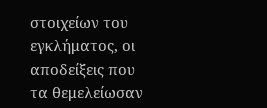στοιχείων του εγκλήματος, οι αποδείξεις που τα θεμελείωσαν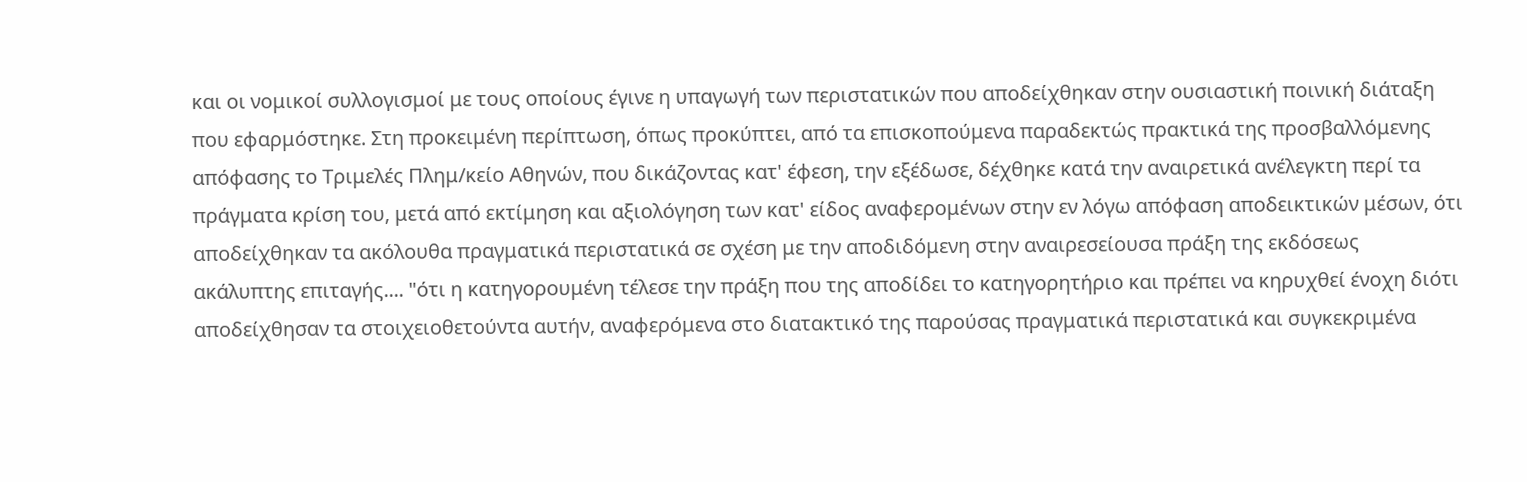και οι νομικοί συλλογισμοί με τους οποίους έγινε η υπαγωγή των περιστατικών που αποδείχθηκαν στην ουσιαστική ποινική διάταξη που εφαρμόστηκε. Στη προκειμένη περίπτωση, όπως προκύπτει, από τα επισκοπούμενα παραδεκτώς πρακτικά της προσβαλλόμενης απόφασης το Τριμελές Πλημ/κείο Αθηνών, που δικάζοντας κατ' έφεση, την εξέδωσε, δέχθηκε κατά την αναιρετικά ανέλεγκτη περί τα πράγματα κρίση του, μετά από εκτίμηση και αξιολόγηση των κατ' είδος αναφερομένων στην εν λόγω απόφαση αποδεικτικών μέσων, ότι αποδείχθηκαν τα ακόλουθα πραγματικά περιστατικά σε σχέση με την αποδιδόμενη στην αναιρεσείουσα πράξη της εκδόσεως ακάλυπτης επιταγής.... "ότι η κατηγορουμένη τέλεσε την πράξη που της αποδίδει το κατηγορητήριο και πρέπει να κηρυχθεί ένοχη διότι αποδείχθησαν τα στοιχειοθετούντα αυτήν, αναφερόμενα στο διατακτικό της παρούσας πραγματικά περιστατικά και συγκεκριμένα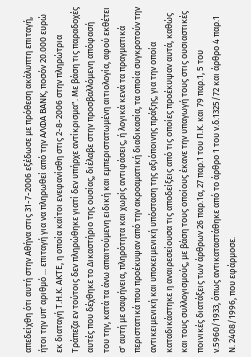απεδείχθη ότι αυτή στην Αθήνα στις 31-7-2006 εξέδωσε με πρόθεση ακάλυπτη επιταγή, ήτοι την υπ' αριθμό ... επιταγή για να πληρωθεί από την ΑΛΦΑ ΒΑΝΚ, ποσόν 20.000 ευρώ εκ διαταγή Τ.Η.Κ. ΑΚΤΕ, η οποία καίτοι ενεφανίσθη στις 2-8-2006 στην πληρώτρια Τράπεζα εν τούτοις δεν πληρώθηκε γιατί δεν υπήρχε αντίκρισμα". Με βάση τις παραδοχές αυτές που δέχθηκε το Δικαστήριο της ουσίας, διέλαβε στην προσβαλλόμενη απόφασή του την, κατά τα άνω απαιτούμενη ειδική και εμπεριστατωμένη αιτιολογία, αφού εκθέτει σ' αυτή με σαφήνεια, πληρότητα και χωρίς αντιφάσεις, ή λογικά κενά τα πραγματικά περιστατικά που προέκυψαν από την ακροαματική διαδικασία, τα οποία συγκροτούν την αντικειμενική και υποκειμενική υπόσταση της αξιόποινης πράξης, για την οποία καταδικάστηκε η αναιρεσείουσα τις αποδείξεις από τις οποίες προέκυψαν αυτά, καθώς και τους συλλογισμούς, με βάση τους οποίους έκανε την υπαγωγή τους στις ουσιαστικές ποινικές διατάξεις των άρθρων 26 παρ.1α, 27 παρ.1 του Π.Κ. και 79 παρ.1, 5 του ν.5960/1933, όπως αντικαταστάθηκε από το άρθρο 1 του ν.δ.1325/72 και άρθρο 4 παρ.1 Ν. 2408/1996, που εφάρμοσε.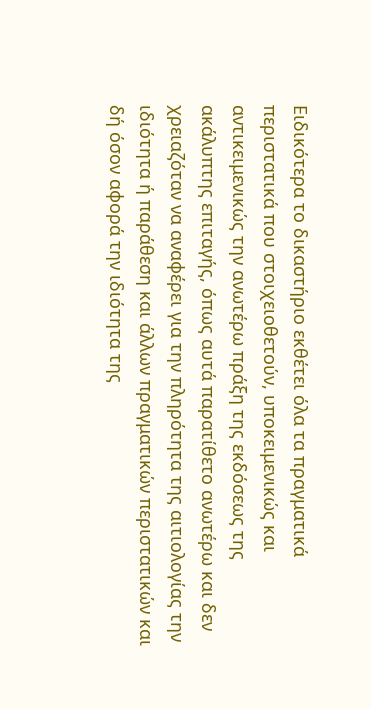Ειδικότερα το δικαστήριο εκθέτει όλα τα πραγματικά περιστατικά που στοιχειοθετούν, υποκειμενικώς και αντικειμενικώς την ανωτέρω πράξη της εκδόσεως της ακάλυπτης επιταγής, όπως αυτά παρατίθετο ανωτέρω και δεν χρειαζόταν να αναφέρει για την πληρότητα της αιτιολογίας την ιδιότητα ή παράθεση και άλλων πραγματικών περιστατικών και δή όσον αφορά την ιδιότητα της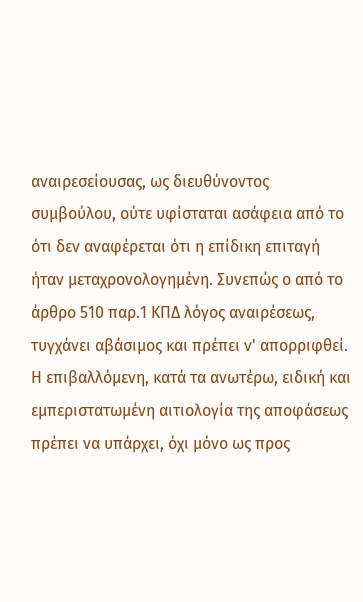αναιρεσείουσας, ως διευθύνοντος συμβούλου, ούτε υφίσταται ασάφεια από το ότι δεν αναφέρεται ότι η επίδικη επιταγή ήταν μεταχρονολογημένη. Συνεπώς ο από το άρθρο 510 παρ.1 ΚΠΔ λόγος αναιρέσεως, τυγχάνει αβάσιμος και πρέπει ν' απορριφθεί. Η επιβαλλόμενη, κατά τα ανωτέρω, ειδική και εμπεριστατωμένη αιτιολογία της αποφάσεως πρέπει να υπάρχει, όχι μόνο ως προς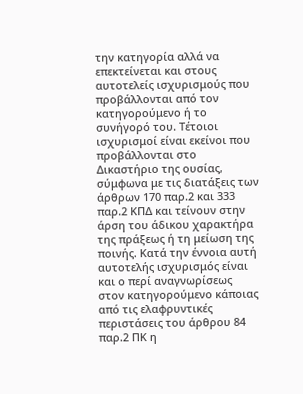την κατηγορία αλλά να επεκτείνεται και στους αυτοτελείς ισχυρισμούς που προβάλλονται από τον κατηγορούμενο ή το συνήγορό του. Τέτοιοι ισχυρισμοί είναι εκείνοι που προβάλλονται στο Δικαστήριο της ουσίας, σύμφωνα με τις διατάξεις των άρθρων 170 παρ.2 και 333 παρ.2 ΚΠΔ και τείνουν στην άρση του άδικου χαρακτήρα της πράξεως ή τη μείωση της ποινής. Κατά την έννοια αυτή αυτοτελής ισχυρισμός είναι και ο περί αναγνωρίσεως στον κατηγορούμενο κάποιας από τις ελαφρυντικές περιστάσεις του άρθρου 84 παρ.2 ΠΚ η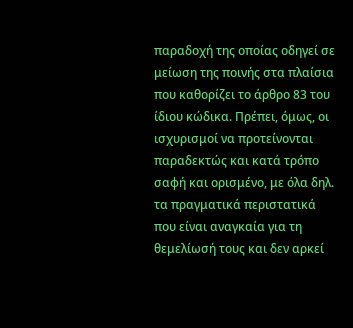παραδοχή της οποίας οδηγεί σε μείωση της ποινής στα πλαίσια που καθορίζει το άρθρο 83 του ίδιου κώδικα. Πρέπει, όμως, οι ισχυρισμοί να προτείνονται παραδεκτώς και κατά τρόπο σαφή και ορισμένο, με όλα δηλ. τα πραγματικά περιστατικά που είναι αναγκαία για τη θεμελίωσή τους και δεν αρκεί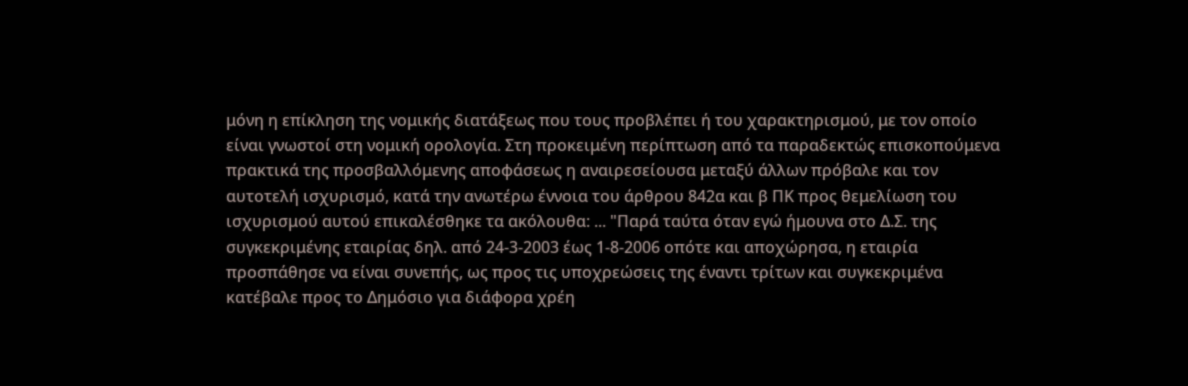μόνη η επίκληση της νομικής διατάξεως που τους προβλέπει ή του χαρακτηρισμού, με τον οποίο είναι γνωστοί στη νομική ορολογία. Στη προκειμένη περίπτωση από τα παραδεκτώς επισκοπούμενα πρακτικά της προσβαλλόμενης αποφάσεως η αναιρεσείουσα μεταξύ άλλων πρόβαλε και τον αυτοτελή ισχυρισμό, κατά την ανωτέρω έννοια του άρθρου 842α και β ΠΚ προς θεμελίωση του ισχυρισμού αυτού επικαλέσθηκε τα ακόλουθα: ... "Παρά ταύτα όταν εγώ ήμουνα στο Δ.Σ. της συγκεκριμένης εταιρίας δηλ. από 24-3-2003 έως 1-8-2006 οπότε και αποχώρησα, η εταιρία προσπάθησε να είναι συνεπής, ως προς τις υποχρεώσεις της έναντι τρίτων και συγκεκριμένα κατέβαλε προς το Δημόσιο για διάφορα χρέη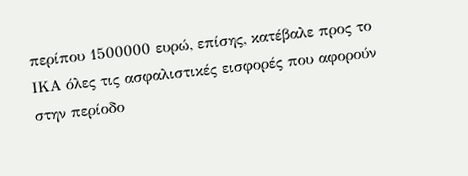περίπου 1500000 ευρώ, επίσης, κατέβαλε προς το ΙΚΑ όλες τις ασφαλιστικές εισφορές που αφορούν στην περίοδο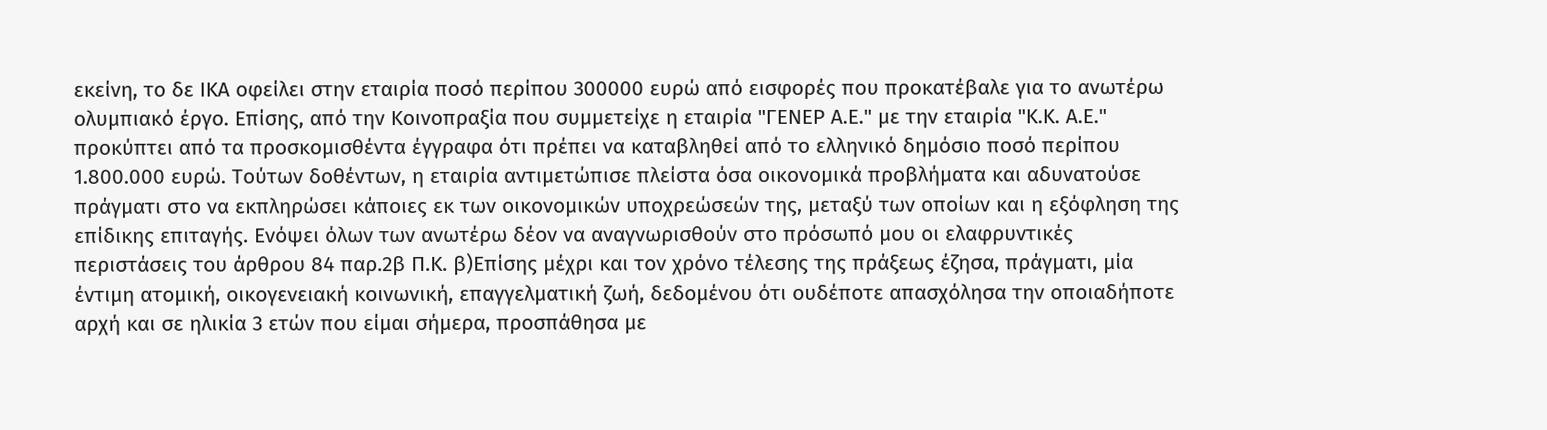εκείνη, το δε ΙΚΑ οφείλει στην εταιρία ποσό περίπου 300000 ευρώ από εισφορές που προκατέβαλε για το ανωτέρω ολυμπιακό έργο. Επίσης, από την Κοινοπραξία που συμμετείχε η εταιρία "ΓΕΝΕΡ Α.Ε." με την εταιρία "Κ.Κ. Α.Ε." προκύπτει από τα προσκομισθέντα έγγραφα ότι πρέπει να καταβληθεί από το ελληνικό δημόσιο ποσό περίπου 1.800.000 ευρώ. Τούτων δοθέντων, η εταιρία αντιμετώπισε πλείστα όσα οικονομικά προβλήματα και αδυνατούσε πράγματι στο να εκπληρώσει κάποιες εκ των οικονομικών υποχρεώσεών της, μεταξύ των οποίων και η εξόφληση της επίδικης επιταγής. Ενόψει όλων των ανωτέρω δέον να αναγνωρισθούν στο πρόσωπό μου οι ελαφρυντικές περιστάσεις του άρθρου 84 παρ.2β Π.Κ. β)Επίσης μέχρι και τον χρόνο τέλεσης της πράξεως έζησα, πράγματι, μία έντιμη ατομική, οικογενειακή κοινωνική, επαγγελματική ζωή, δεδομένου ότι ουδέποτε απασχόλησα την οποιαδήποτε αρχή και σε ηλικία 3 ετών που είμαι σήμερα, προσπάθησα με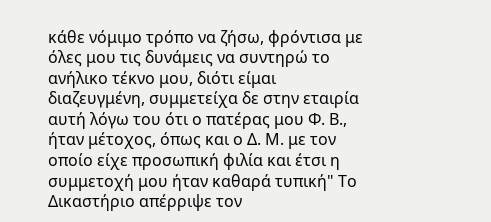κάθε νόμιμο τρόπο να ζήσω, φρόντισα με όλες μου τις δυνάμεις να συντηρώ το ανήλικο τέκνο μου, διότι είμαι διαζευγμένη, συμμετείχα δε στην εταιρία αυτή λόγω του ότι ο πατέρας μου Φ. Β., ήταν μέτοχος, όπως και ο Δ. Μ. με τον οποίο είχε προσωπική φιλία και έτσι η συμμετοχή μου ήταν καθαρά τυπική" Το Δικαστήριο απέρριψε τον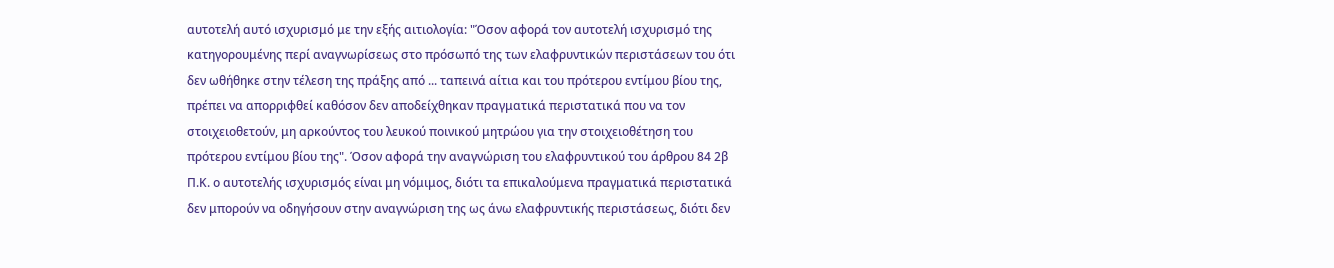αυτοτελή αυτό ισχυρισμό με την εξής αιτιολογία: "Όσον αφορά τον αυτοτελή ισχυρισμό της κατηγορουμένης περί αναγνωρίσεως στο πρόσωπό της των ελαφρυντικών περιστάσεων του ότι δεν ωθήθηκε στην τέλεση της πράξης από ... ταπεινά αίτια και του πρότερου εντίμου βίου της, πρέπει να απορριφθεί καθόσον δεν αποδείχθηκαν πραγματικά περιστατικά που να τον στοιχειοθετούν, μη αρκούντος του λευκού ποινικού μητρώου για την στοιχειοθέτηση του πρότερου εντίμου βίου της". Όσον αφορά την αναγνώριση του ελαφρυντικού του άρθρου 84 2β Π.Κ. ο αυτοτελής ισχυρισμός είναι μη νόμιμος, διότι τα επικαλούμενα πραγματικά περιστατικά δεν μπορούν να οδηγήσουν στην αναγνώριση της ως άνω ελαφρυντικής περιστάσεως, διότι δεν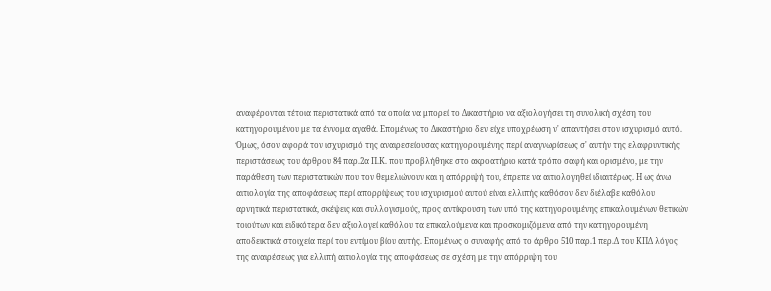αναφέρονται τέτοια περιστατικά από τα οποία να μπορεί το Δικαστήριο να αξιολογήσει τη συνολική σχέση του κατηγορουμένου με τα έννομα αγαθά. Επομένως το Δικαστήριο δεν είχε υποχρέωση ν' απαντήσει στον ισχυρισμό αυτό. Όμως, όσον αφορά τον ισχυρισμό της αναιρεσείουσας κατηγορουμένης περί αναγνωρίσεως σ' αυτήν της ελαφρυντικής περιστάσεως του άρθρου 84 παρ.2α Π.Κ. που προβλήθηκε στο ακροατήριο κατά τρόπο σαφή και ορισμένο, με την παράθεση των περιστατικών που τον θεμελιώνουν και η απόρριψή του, έπρεπε να αιτιολογηθεί ιδιαιτέρως. Η ως άνω αιτιολογία της αποφάσεως περί απορρίψεως του ισχυρισμού αυτού είναι ελλιπής καθόσον δεν διέλαβε καθόλου αρνητικά περιστατικά, σκέψεις και συλλογισμούς, προς αντίκρουση των υπό της κατηγορουμένης επικαλουμένων θετικών τοιούτων και ειδικότερα δεν αξιολογεί καθόλου τα επικαλούμενα και προσκομιζόμενα από την κατηγορουμένη αποδεικτικά στοιχεία περί του εντίμου βίου αυτής. Επομένως ο συναφής από το άρθρο 510 παρ.1 περ.Δ του ΚΠΔ λόγος της αναιρέσεως για ελλιπή αιτιολογία της αποφάσεως σε σχέση με την απόρριψη του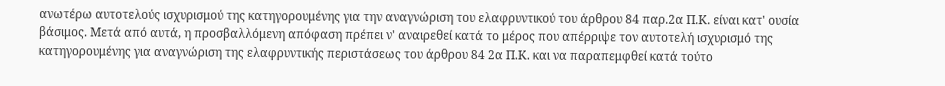ανωτέρω αυτοτελούς ισχυρισμού της κατηγορουμένης για την αναγνώριση του ελαφρυντικού του άρθρου 84 παρ.2α Π.Κ. είναι κατ' ουσία βάσιμος. Μετά από αυτά, η προσβαλλόμενη απόφαση πρέπει ν' αναιρεθεί κατά το μέρος που απέρριψε τον αυτοτελή ισχυρισμό της κατηγορουμένης για αναγνώριση της ελαφρυντικής περιστάσεως του άρθρου 84 2α Π.Κ. και να παραπεμφθεί κατά τούτο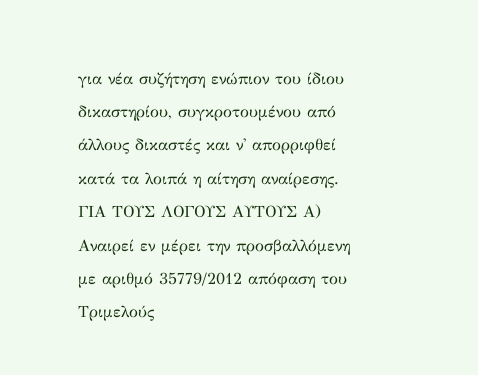για νέα συζήτηση ενώπιον του ίδιου δικαστηρίου, συγκροτουμένου από άλλους δικαστές και ν' απορριφθεί κατά τα λοιπά η αίτηση αναίρεσης. ΓΙΑ ΤΟΥΣ ΛΟΓΟΥΣ ΑΥΤΟΥΣ Α) Αναιρεί εν μέρει την προσβαλλόμενη με αριθμό 35779/2012 απόφαση του Τριμελούς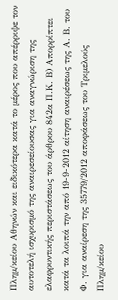Πλημ/κείου Αθηνών και ειδικότερα κατά το μέρος που απέρριψε τον αυτοτελή ισχυρισμό της αναιρεσείουσας για αναγνώριση της ελαφρυντικής περιστάσεως του άρθρου 842α Π.Κ. Β) Απορρίπτει κατά τα λοιπά την από 19-9-2012 αίτηση αναιρέσεως της Α. Β. του Φ. για αναίρεση της 35779/2012 αποφάσεως του Τριμελούς Πλημ/κείου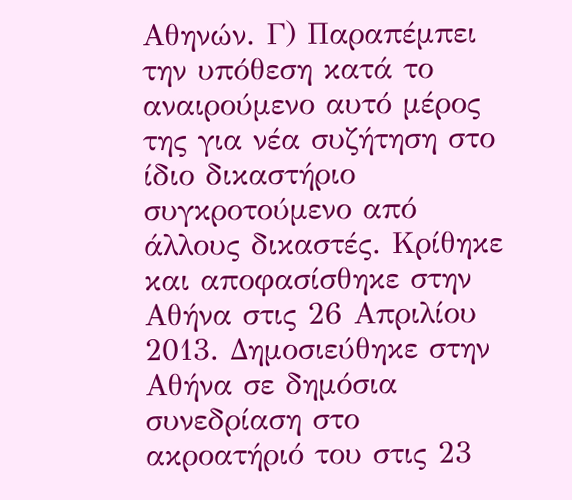Αθηνών. Γ) Παραπέμπει την υπόθεση κατά το αναιρούμενο αυτό μέρος της για νέα συζήτηση στο ίδιο δικαστήριο συγκροτούμενο από άλλους δικαστές. Κρίθηκε και αποφασίσθηκε στην Αθήνα στις 26 Απριλίου 2013. Δημοσιεύθηκε στην Αθήνα σε δημόσια συνεδρίαση στο ακροατήριό του στις 23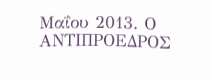Μαΐου 2013. Ο ΑΝΤΙΠΡΟΕΔΡΟΣ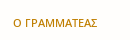Ο ΓΡΑΜΜΑΤΕΑΣ